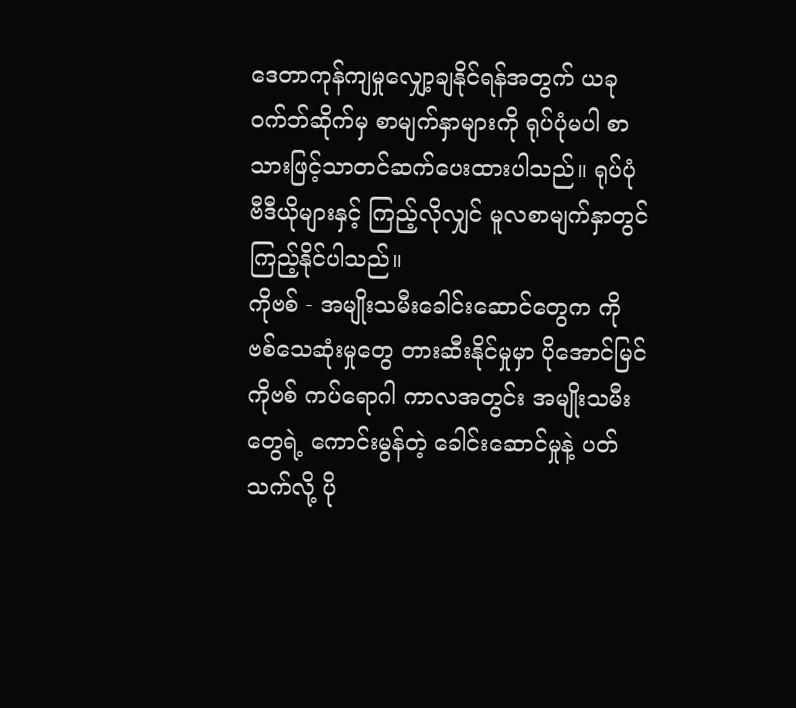ဒေတာကုန်ကျမှုလျှော့ချနိုင်ရန်အတွက် ယခုဝက်ဘ်ဆိုက်မှ စာမျက်နှာများကို ရုပ်ပုံမပါ စာသားဖြင့်သာတင်ဆက်ပေးထားပါသည်။ ရုပ်ပုံ ဗီဒီယိုများနှင့် ကြည့်လိုလျှင် မူလစာမျက်နှာတွင်ကြည့်နိုင်ပါသည်။
ကိုဗစ် - အမျိုးသမီးခေါင်းဆောင်တွေက ကိုဗစ်သေဆုံးမှုတွေ တားဆီးနိုင်မှုမှာ ပိုအောင်မြင်
ကိုဗစ် ကပ်ရောဂါ ကာလအတွင်း အမျိုးသမီးတွေရဲ့ ကောင်းမွန်တဲ့ ခေါင်းဆောင်မှုနဲ့ ပတ်သက်လို့ ပို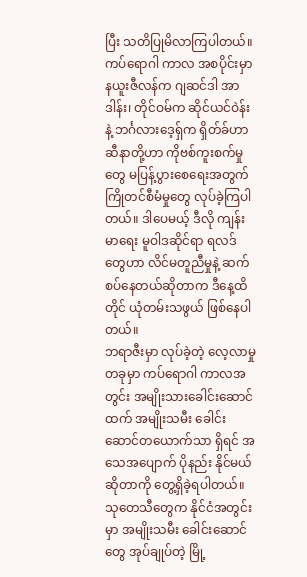ပြီး သတိပြုမိလာကြပါတယ်။ ကပ်ရောဂါ ကာလ အစပိုင်းမှာ နယူးဇီလန်က ဂျဆင်ဒါ အာဒါန်း၊ တိုင်ဝမ်က ဆိုင်ယင်ဝဲန်း နဲ့ ဘင်္ဂလားဒေ့ရှ်က ရှိတ်ခ်ဟာဆီနာတို့ဟာ ကိုဗစ်ကူးစက်မှုတွေ မပြန့်ပွားစေရေးအတွက် ကြိုတင်စီမံမှုတွေ လုပ်ခဲ့ကြပါတယ်။ ဒါပေမယ့် ဒီလို ကျန်းမာရေး မူဝါဒဆိုင်ရာ ရလဒ်တွေဟာ လိင်မတူညီမှုနဲ့ ဆက်စပ်နေတယ်ဆိုတာက ဒီနေ့ထိတိုင် ယုံတမ်းသဖွယ် ဖြစ်နေပါတယ်။
ဘရာဇီးမှာ လုပ်ခဲ့တဲ့ လေ့လာမှု တခုမှာ ကပ်ရောဂါ ကာလအတွင်း အမျိုးသားခေါင်းဆောင်ထက် အမျိုးသမီး ခေါင်းဆောင်တယောက်သာ ရှိရင် အသေအပျောက် ပိုနည်း နိုင်မယ်ဆိုတာကို တွေ့ရှိခဲ့ရပါတယ်။ သုတေသီတွေက နိုင်ငံအတွင်းမှာ အမျိုးသမီး ခေါင်းဆောင်တွေ အုပ်ချုပ်တဲ့ မြို့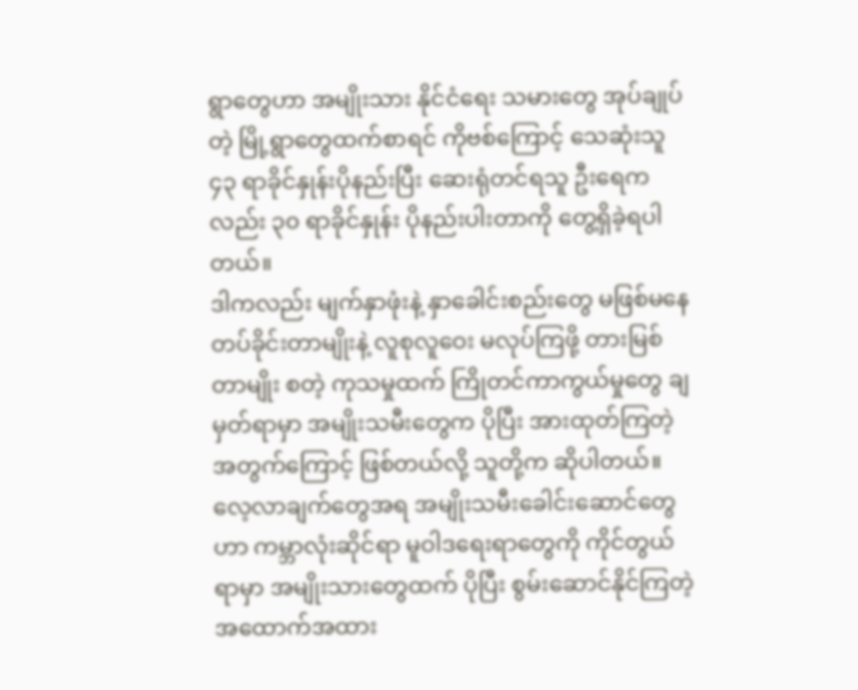ရွာတွေဟာ အမျိုးသား နိုင်ငံရေး သမားတွေ အုပ်ချုပ်တဲ့ မြို့ရွာတွေထက်စာရင် ကိုဗစ်ကြောင့် သေဆုံးသူ ၄၃ ရာခိုင်နှုန်းပိုနည်းပြီး ဆေးရုံတင်ရသူ ဦးရေကလည်း ၃၀ ရာခိုင်နှုန်း ပိုနည်းပါးတာကို တွေ့ရှိခဲ့ရပါတယ်။
ဒါကလည်း မျက်နှာဖုံးနဲ့ နှာခေါင်းစည်းတွေ မဖြစ်မနေ တပ်ခိုင်းတာမျိုးနဲ့ လူစုလူဝေး မလုပ်ကြဖို့ တားမြစ်တာမျိုး စတဲ့ ကုသမှုထက် ကြိုတင်ကာကွယ်မှုတွေ ချမှတ်ရာမှာ အမျိုးသမီးတွေက ပိုပြီး အားထုတ်ကြတဲ့ အတွက်ကြောင့် ဖြစ်တယ်လို့ သူတို့က ဆိုပါတယ်။
လေ့လာချက်တွေအရ အမျိုးသမီးခေါင်းဆောင်တွေဟာ ကမ္ဘာလုံးဆိုင်ရာ မူဝါဒရေးရာတွေကို ကိုင်တွယ်ရာမှာ အမျိုးသားတွေထက် ပိုပြီး စွမ်းဆောင်နိုင်ကြတဲ့ အထောက်အထား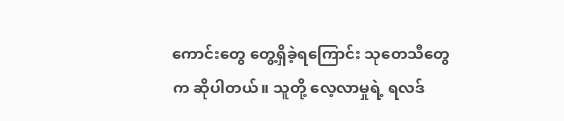ကောင်းတွေ တွေ့ရှိခဲ့ရကြောင်း သုတေသီတွေက ဆိုပါတယ်။ သူတို့ လေ့လာမှုရဲ့ ရလဒ်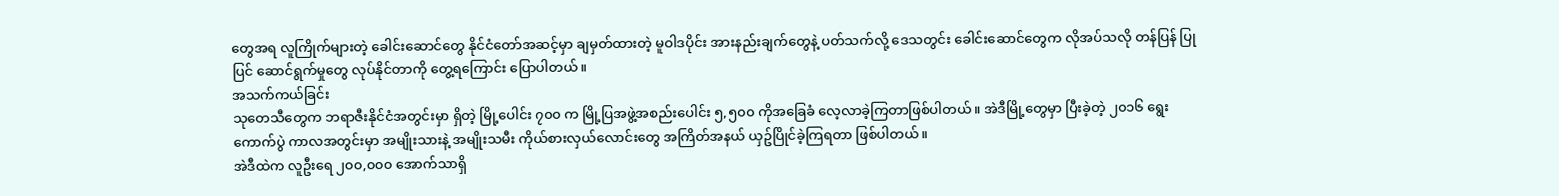တွေအရ လူကြိုက်များတဲ့ ခေါင်းဆောင်တွေ နိုင်ငံတော်အဆင့်မှာ ချမှတ်ထားတဲ့ မူဝါဒပိုင်း အားနည်းချက်တွေနဲ့ ပတ်သက်လို့ ဒေသတွင်း ခေါင်းဆောင်တွေက လိုအပ်သလို တန်ပြန် ပြုပြင် ဆောင်ရွက်မှုတွေ လုပ်နိုင်တာကို တွေ့ရကြောင်း ပြောပါတယ်။
အသက်ကယ်ခြင်း
သုတေသီတွေက ဘရာဇီးနိုင်ငံအတွင်းမှာ ရှိတဲ့ မြို့ပေါင်း ၇၀၀ က မြို့ပြအဖွဲ့အစည်းပေါင်း ၅,၅၀၀ ကိုအခြေခံ လေ့လာခဲ့ကြတာဖြစ်ပါတယ်။ အဲဒီမြို့တွေမှာ ပြီးခဲ့တဲ့ ၂၀၁၆ ရွေးကောက်ပွဲ ကာလအတွင်းမှာ အမျိုးသားနဲ့ အမျိုးသမီး ကိုယ်စားလှယ်လောင်းတွေ အကြိတ်အနယ် ယှဥ်ပြိုင်ခဲ့ကြရတာ ဖြစ်ပါတယ်။
အဲဒီထဲက လူဦးရေ ၂၀၀,၀၀၀ အောက်သာရှိ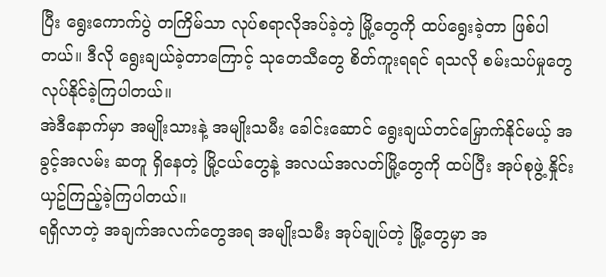ပြီး ရွေးကောက်ပွဲ တကြိမ်သာ လုပ်စရာလိုအပ်ခဲ့တဲ့ မြို့တွေကို ထပ်ရွေးခဲ့တာ ဖြစ်ပါတယ်။ ဒီလို ရွေးချယ်ခဲ့တာကြောင့် သုတေသီတွေ စိတ်ကူးရရင် ရသလို စမ်းသပ်မှုတွေ လုပ်နိုင်ခဲ့ကြပါတယ်။
အဲဒီနောက်မှာ အမျိုးသားနဲ့ အမျိုးသမီး ခေါင်းဆောင် ရွေးချယ်တင်မြှောက်နိုင်မယ့် အခွင့်အလမ်း ဆတူ ရှိနေတဲ့ မြို့ငယ်တွေနဲ့ အလယ်အလတ်မြို့တွေကို ထပ်ပြီး အုပ်စုဖွဲ့ နှိုင်းယှဥ်ကြည့်ခဲ့ကြပါတယ်။
ရရှိလာတဲ့ အချက်အလက်တွေအရ အမျိုးသမီး အုပ်ချုပ်တဲ့ မြို့တွေမှာ အ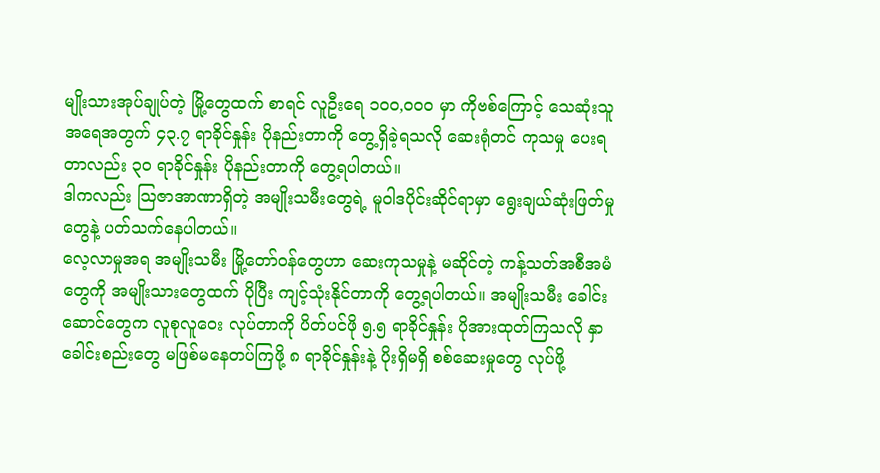မျိုးသားအုပ်ချုပ်တဲ့ မြို့တွေထက် စာရင် လူဦးရေ ၁၀၀,၀၀၀ မှာ ကိုဗစ်ကြောင့် သေဆုံးသူ အရေအတွက် ၄၃.၇ ရာခိုင်နှုန်း ပိုနည်းတာကို တွေ့ရှိခဲ့ရသလို ဆေးရုံတင် ကုသမှု ပေးရတာလည်း ၃၀ ရာခိုင်နှုန်း ပိုနည်းတာကို တွေ့ရပါတယ်။
ဒါကလည်း သြဇာအာဏာရှိတဲ့ အမျိုးသမီးတွေရဲ့ မူဝါဒပိုင်းဆိုင်ရာမှာ ရွေးချယ်ဆုံးဖြတ်မှုတွေနဲ့ ပတ်သက်နေပါတယ်။
လေ့လာမှုအရ အမျိုးသမီး မြို့တော်ဝန်တွေဟာ ဆေးကုသမှုနဲ့ မဆိုင်တဲ့ ကန့်သတ်အစီအမံတွေကို အမျိုးသားတွေထက် ပိုပြီး ကျင့်သုံးနိုင်တာကို တွေ့ရပါတယ်။ အမျိုးသမီး ခေါင်းဆောင်တွေက လူစုလူဝေး လုပ်တာကို ပိတ်ပင်ဖို ၅.၅ ရာခိုင်နှုန်း ပိုအားထုတ်ကြသလို နှာခေါင်းစည်းတွေ မဖြစ်မနေတပ်ကြဖို့ ၈ ရာခိုင်နှုန်းနဲ့ ပိုးရှိမရှိ စစ်ဆေးမှုတွေ လုပ်ဖို့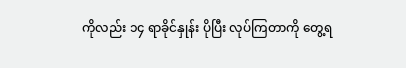ကိုလည်း ၁၄ ရာခိုင်နှုန်း ပိုပြီး လုပ်ကြတာကို တွေ့ရ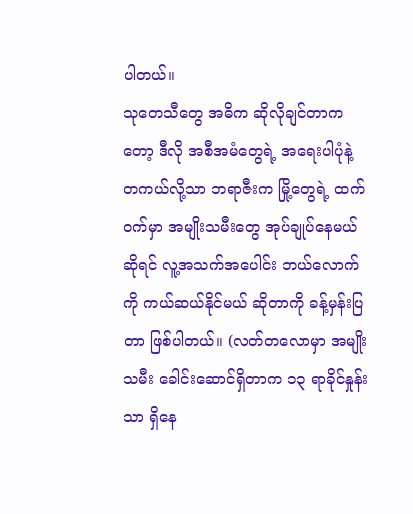ပါတယ်။
သုတေသီတွေ အဓိက ဆိုလိုချင်တာကတော့ ဒီလို အစီအမံတွေရဲ့ အရေးပါပုံနဲ့ တကယ်လို့သာ ဘရာဇီးက မြို့တွေရဲ့ ထက်ဝက်မှာ အမျိုးသမီးတွေ အုပ်ချုပ်နေမယ်ဆိုရင် လူ့အသက်အပေါင်း ဘယ်လောက်ကို ကယ်ဆယ်နိုင်မယ် ဆိုတာကို ခန့်မှန်းပြတာ ဖြစ်ပါတယ်။ (လတ်တလောမှာ အမျိုးသမီး ခေါင်းဆောင်ရှိတာက ၁၃ ရာခိုင်နှုန်းသာ ရှိနေ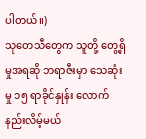ပါတယ်။)
သုတေသီတွေက သူတို့ တွေ့ရှိမှုအရဆို ဘရာဇီးမှာ သေဆုံးမှု ၁၅ ရာခိုင်နှုန်း လောက် နည်းလိမ့်မယ်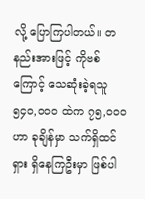လို့ ပြောကြပါတယ်။ တနည်းအားဖြင့် ကိုဗစ်ကြောင့် သေဆုံးခဲ့ရသူ ၅၄၀,၀၀၀ ထဲက ၇၅,၀၀၀ ဟာ ခုချိန်မှာ သက်ရှိထင်ရှား ရှိနေကြဦးမှာ ဖြစ်ပါ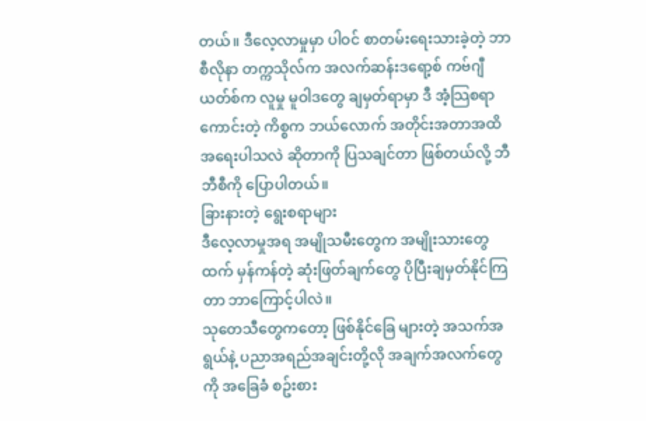တယ်။ ဒီလေ့လာမှုမှာ ပါဝင် စာတမ်းရေးသားခဲ့တဲ့ ဘာစီလိုနာ တက္ကသိုလ်က အလက်ဆန်းဒရော့စ် ကဗ်ဂျီယတ်စ်က လူမှု မူဝါဒတွေ ချမှတ်ရာမှာ ဒီ အံ့သြစရာ ကောင်းတဲ့ ကိစ္စက ဘယ်လောက် အတိုင်းအတာအထိ အရေးပါသလဲ ဆိုတာကို ပြသချင်တာ ဖြစ်တယ်လို့ ဘီဘီစီကို ပြောပါတယ်။
ခြားနားတဲ့ ရွေးစရာများ
ဒီလေ့လာမှုအရ အမျိုသမီးတွေက အမျိုးသားတွေထက် မှန်ကန်တဲ့ ဆုံးဖြတ်ချက်တွေ ပိုပြီးချမှတ်နိုင်ကြတာ ဘာကြောင့်ပါလဲ။
သုတေသီတွေကတော့ ဖြစ်နိုင်ခြေ များတဲ့ အသက်အရွယ်နဲ့ ပညာအရည်အချင်းတို့လို အချက်အလက်တွေကို အခြေခံ စဥ်းစား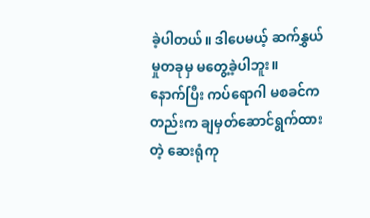ခဲ့ပါတယ်။ ဒါပေမယ့် ဆက်နွှယ်မှုတခုမှ မတွေ့ခဲ့ပါဘူး။
နောက်ပြီး ကပ်ရောဂါ မစခင်ကတည်းက ချမှတ်ဆောင်ရွက်ထားတဲ့ ဆေးရုံကု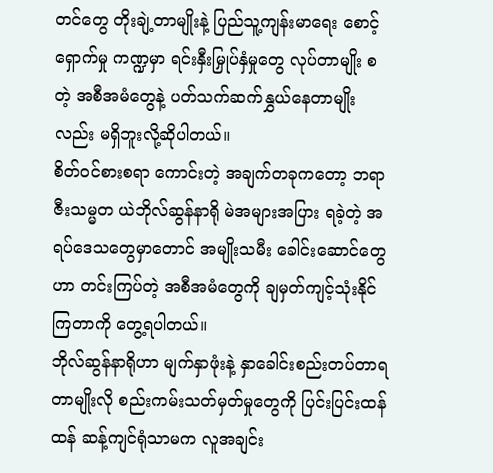တင်တွေ တိုးချဲ့တာမျိုးနဲ့ ပြည်သူ့ကျန်းမာရေး စောင့်ရှောက်မှု ကဏ္ဍမှာ ရင်းနှီးမြှုပ်နှံမှုတွေ လုပ်တာမျိုး စတဲ့ အစီအမံတွေနဲ့ ပတ်သက်ဆက်နွှယ်နေတာမျိုးလည်း မရှိဘူးလို့ဆိုပါတယ်။
စိတ်ဝင်စားစရာ ကောင်းတဲ့ အချက်တခုကတော့ ဘရာဇီးသမ္မတ ယဲဘိုလ်ဆွန်နာရို မဲအများအပြား ရခဲ့တဲ့ အရပ်ဒေသတွေမှာတောင် အမျိုးသမီး ခေါင်းဆောင်တွေဟာ တင်းကြပ်တဲ့ အစီအမံတွေကို ချမှတ်ကျင့်သုံးနိုင်ကြတာကို တွေ့ရပါတယ်။
ဘိုလ်ဆွန်နာရိုဟာ မျက်နှာဖုံးနဲ့ နှာခေါင်းစည်းတပ်တာရတာမျိုးလို စည်းကမ်းသတ်မှတ်မှုတွေကို ပြင်းပြင်းထန်ထန် ဆန့်ကျင်ရုံသာမက လူအချင်း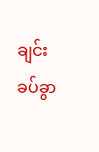ချင်း ခပ်ခွာ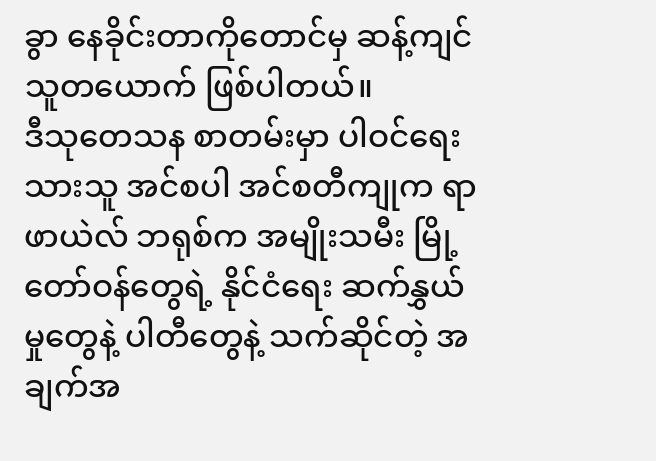ခွာ နေခိုင်းတာကိုတောင်မှ ဆန့်ကျင်သူတယောက် ဖြစ်ပါတယ်။
ဒီသုတေသန စာတမ်းမှာ ပါဝင်ရေးသားသူ အင်စပါ အင်စတီကျုက ရာဖာယဲလ် ဘရုစ်က အမျိုးသမီး မြို့တော်ဝန်တွေရဲ့ နိုင်ငံရေး ဆက်နွှယ်မှုတွေနဲ့ ပါတီတွေနဲ့ သက်ဆိုင်တဲ့ အချက်အ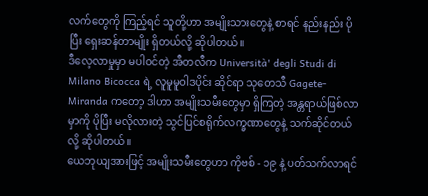လက်တွေကို ကြည့်ရင် သူတို့ဟာ အမျိုးသားတွေနဲ့ စာရင် နည်းနည်း ပိုပြီး ရှေးဆန်တာမျိုး ရှိတယ်လို့ ဆိုပါတယ်။
ဒီလေ့လာမှုမှာ မပါဝင်တဲ့ အီတလီက Università' degli Studi di Milano Bicocca ရဲ့ လူမူမူဝါဒပိုင်း ဆိုင်ရာ သုတေသီ Gagete-Miranda ကတော့ ဒါဟာ အမျိုးသမီးတွေမှာ ရှိကြတဲ့ အန္တရာယ်ဖြစ်လာမှာကို ပိုပြီး မလိုလားတဲ့ သွင်ပြင်စရိုက်လက္ခဏာတွေနဲ့ သက်ဆိုင်တယ်လို့ ဆိုပါတယ်။
ယေဘုယျအားဖြင့် အမျိုးသမီးတွေဟာ ကိုဗစ် - ၁၉ နဲ့ ပတ်သက်လာရင်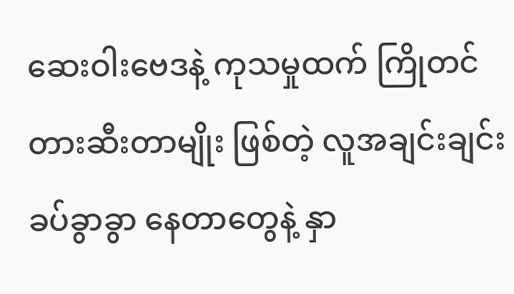ဆေးဝါးဗေဒနဲ့ ကုသမှုထက် ကြိုတင် တားဆီးတာမျိုး ဖြစ်တဲ့ လူအချင်းချင်း ခပ်ခွာခွာ နေတာတွေနဲ့ နှာ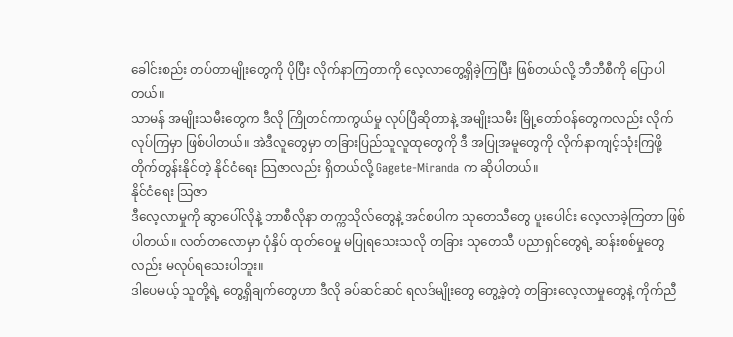ခေါင်းစည်း တပ်တာမျိုးတွေကို ပိုပြီး လိုက်နာကြတာကို လေ့လာတွေ့ရှိခဲ့ကြပြီး ဖြစ်တယ်လို့ ဘီဘီစီကို ပြောပါတယ်။
သာမန် အမျိုးသမီးတွေက ဒီလို ကြိုတင်ကာကွယ်မှု လုပ်ပြီဆိုတာနဲ့ အမျိုးသမီး မြို့တော်ဝန်တွေကလည်း လိုက်လုပ်ကြမှာ ဖြစ်ပါတယ်။ အဲဒီလူတွေမှာ တခြားပြည်သူလူထုတွေကို ဒီ အပြုအမူတွေကို လိုက်နာကျင့်သုံးကြဖို့ တိုက်တွန်းနိုင်တဲ့ နိုင်ငံရေး သြဇာလည်း ရှိတယ်လို့ Gagete-Miranda က ဆိုပါတယ်။
နိုင်ငံရေး သြဇာ
ဒီလေ့လာမှုကို ဆွာပေါ်လိုနဲ့ ဘာစီလိုနာ တက္ကသိုလ်တွေနဲ့ အင်စပါက သုတေသီတွေ ပူးပေါင်း လေ့လာခဲ့ကြတာ ဖြစ်ပါတယ်။ လတ်တလောမှာ ပုံနှိပ် ထုတ်ဝေမှု မပြုရသေးသလို တခြား သုတေသီ ပညာရှင်တွေရဲ့ ဆန်းစစ်မှုတွေလည်း မလုပ်ရသေးပါဘူး။
ဒါပေမယ့် သူတို့ရဲ့ တွေ့ရှိချက်တွေဟာ ဒီလို ခပ်ဆင်ဆင် ရလဒ်မျိုးတွေ တွေ့ခဲ့တဲ့ တခြားလေ့လာမှုတွေနဲ့ ကိုက်ညီ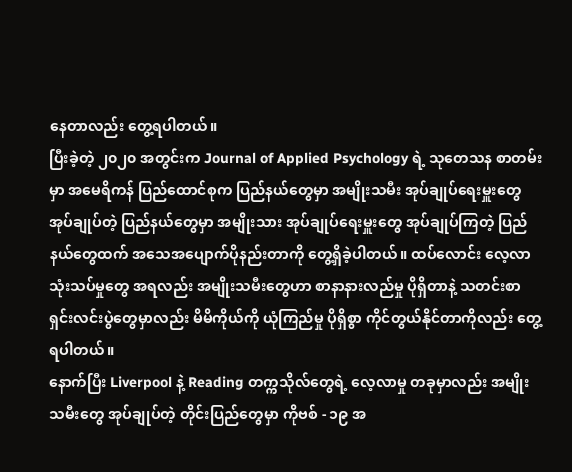နေတာလည်း တွေ့ရပါတယ်။
ပြီးခဲ့တဲ့ ၂၀၂၀ အတွင်းက Journal of Applied Psychology ရဲ့ သုတေသန စာတမ်းမှာ အမေရိကန် ပြည်ထောင်စုက ပြည်နယ်တွေမှာ အမျိုးသမီး အုပ်ချုပ်ရေးမှူးတွေ အုပ်ချုပ်တဲ့ ပြည်နယ်တွေမှာ အမျိုးသား အုပ်ချုပ်ရေးမှူးတွေ အုပ်ချုပ်ကြတဲ့ ပြည်နယ်တွေထက် အသေအပျောက်ပိုနည်းတာကို တွေ့ရှိခဲ့ပါတယ်။ ထပ်လောင်း လေ့လာသုံးသပ်မှုတွေ အရလည်း အမျိုးသမီးတွေဟာ စာနာနားလည်မှု ပိုရှိတာနဲ့ သတင်းစာရှင်းလင်းပွဲတွေမှာလည်း မိမိကိုယ်ကို ယုံကြည်မှု ပိုရှိစွာ ကိုင်တွယ်နိုင်တာကိုလည်း တွေ့ရပါတယ်။
နောက်ပြီး Liverpool နဲ့ Reading တက္ကသိုလ်တွေရဲ့ လေ့လာမှု တခုမှာလည်း အမျိုးသမီးတွေ အုပ်ချုပ်တဲ့ တိုင်းပြည်တွေမှာ ကိုဗစ် - ၁၉ အ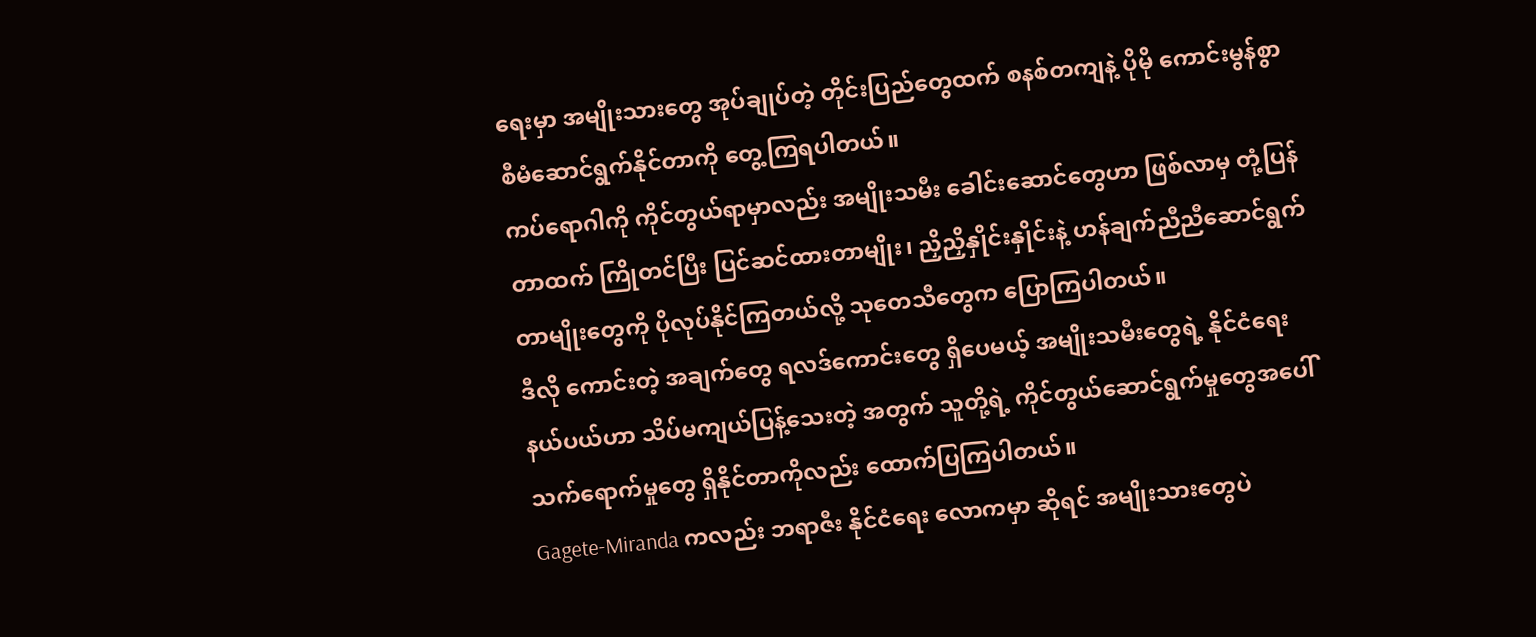ရေးမှာ အမျိုးသားတွေ အုပ်ချုပ်တဲ့ တိုင်းပြည်တွေထက် စနစ်တကျနဲ့ ပိုမို ကောင်းမွန်စွာ စီမံဆောင်ရွက်နိုင်တာကို တွေ့ကြရပါတယ်။
ကပ်ရောဂါကို ကိုင်တွယ်ရာမှာလည်း အမျိုးသမီး ခေါင်းဆောင်တွေဟာ ဖြစ်လာမှ တုံ့ပြန်တာထက် ကြိုတင်ပြီး ပြင်ဆင်ထားတာမျိုး၊ ညှိညှိနှိုင်းနှိုင်းနဲ့ ဟန်ချက်ညီညီဆောင်ရွက်တာမျိုးတွေကို ပိုလုပ်နိုင်ကြတယ်လို့ သုတေသီတွေက ပြောကြပါတယ်။
ဒီလို ကောင်းတဲ့ အချက်တွေ ရလဒ်ကောင်းတွေ ရှိပေမယ့် အမျိုးသမီးတွေရဲ့ နိုင်ငံရေး နယ်ပယ်ဟာ သိပ်မကျယ်ပြန့်သေးတဲ့ အတွက် သူတို့ရဲ့ ကိုင်တွယ်ဆောင်ရွက်မှုတွေအပေါ် သက်ရောက်မှုတွေ ရှိနိုင်တာကိုလည်း ထောက်ပြကြပါတယ်။
Gagete-Miranda ကလည်း ဘရာဇီး နိုင်ငံရေး လောကမှာ ဆိုရင် အမျိုးသားတွေပဲ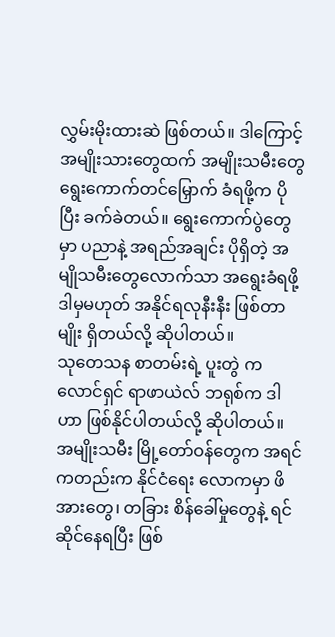လွှမ်းမိုးထားဆဲ ဖြစ်တယ်။ ဒါကြောင့် အမျိုးသားတွေထက် အမျိုးသမီးတွေ ရွေးကောက်တင်မြှောက် ခံရဖို့က ပိုပြီး ခက်ခဲတယ်။ ရွေးကောက်ပွဲတွေမှာ ပညာနဲ့ အရည်အချင်း ပိုရှိတဲ့ အမျိုသမီးတွေလောက်သာ အရွေးခံရဖို့ ဒါမှမဟုတ် အနိုင်ရလုနီးနီး ဖြစ်တာမျိုး ရှိတယ်လို့ ဆိုပါတယ်။
သုတေသန စာတမ်းရဲ့ ပူးတွဲ ကလောင်ရှင် ရာဖာယဲလ် ဘရုစ်က ဒါဟာ ဖြစ်နိုင်ပါတယ်လို့ ဆိုပါတယ်။ အမျိုးသမီး မြို့တော်ဝန်တွေက အရင်ကတည်းက နိုင်ငံရေး လောကမှာ ဖိအားတွေ၊ တခြား စိန်ခေါ်မှုတွေနဲ့ ရင်ဆိုင်နေရပြီး ဖြစ်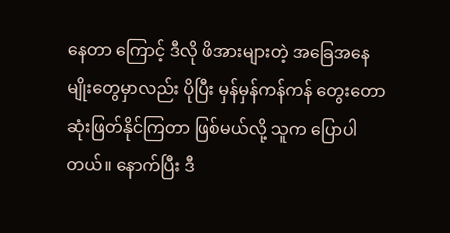နေတာ ကြောင့် ဒီလို ဖိအားများတဲ့ အခြေအနေမျိုးတွေမှာလည်း ပိုပြီး မှန်မှန်ကန်ကန် တွေးတော ဆုံးဖြတ်နိုင်ကြတာ ဖြစ်မယ်လို့ သူက ပြောပါတယ်။ နောက်ပြီး ဒီ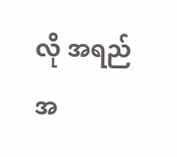လို အရည်အ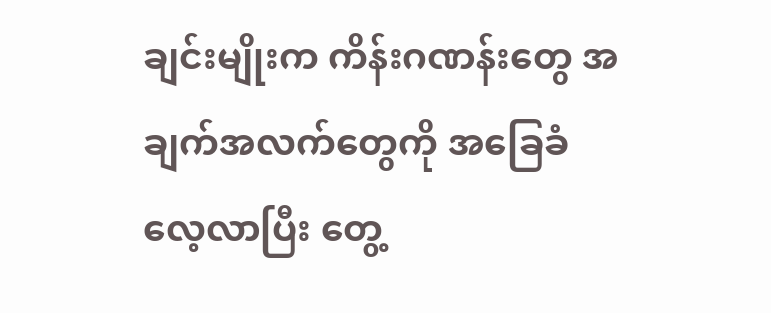ချင်းမျိုးက ကိန်းဂဏန်းတွေ အချက်အလက်တွေကို အခြေခံ လေ့လာပြီး တွေ့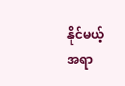နိုင်မယ့် အရာ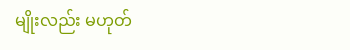မျိုးလည်း မဟုတ်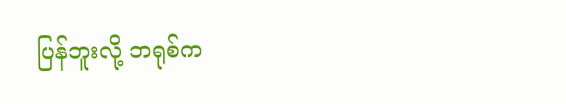ပြန်ဘူးလို့ ဘရုစ်က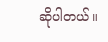ဆိုပါတယ်။